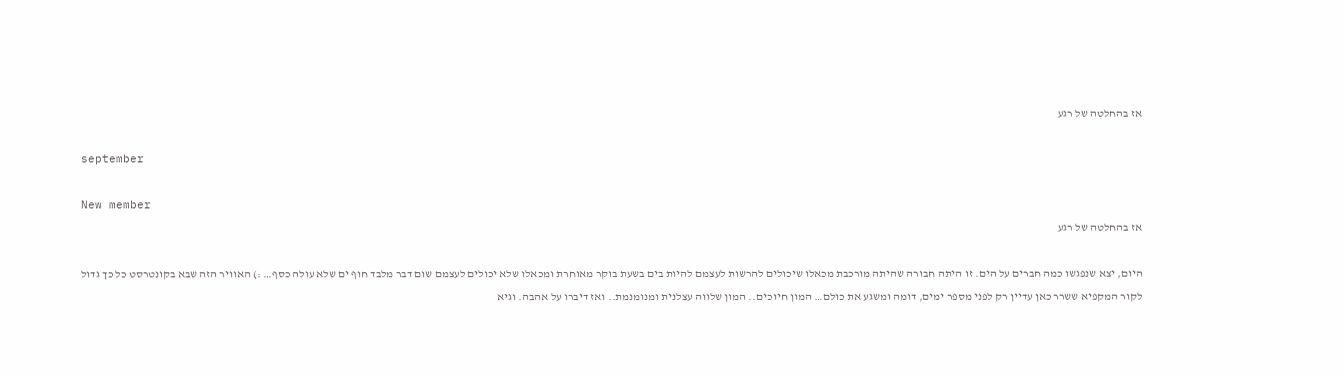אז בהחלטה של רגע

september

New member
אז בהחלטה של רגע

היום, יצא שנפגשו כמה חברים על הים. זו היתה חבורה שהיתה מורכבת מכאלו שיכולים להרשות לעצמם להיות בים בשעת בוקר מאוחרת ומכאלו שלא יכולים לעצמם שום דבר מלבד חוף ים שלא עולה כסף… :) האוויר הזה שבא בקונטרסט כל כך גדול לקור המקפיא ששרר כאן עדיין רק לפני מספר ימים, דומה ומשגע את כולם… המון חיוכים.. המון שלווה עצלנית ומנומנמת.. ואז דיברו על אהבה. וגיא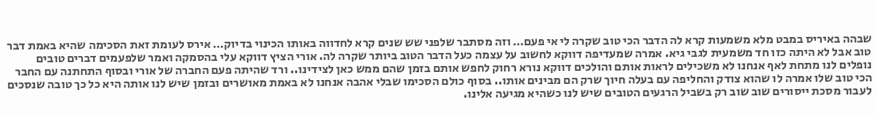שבהה באיריס במבט מלא משמעות קרא לה הדבר הכי טוב שקרה לי אי פעם… וזה מסתבר שלפני שש שנים קרא לחדווה באותו הכינוי בדיוק… אירס לעומת זאת הסכימה שהיא באמת דבר טוב אבל לא היתה כזו חד משמעית לגבי גיא. אמרה שמעדיפה דווקא לחשוב על עצמה כעל הדבר הטוב ביותר שקרה לה. אורי הציץ דווקא עלי בהסמקה ואמר שלפעמים דברים טובים נופלים לנו מתחת לאף אנחנו לא משכילים לראות אותם והולכים דווקא נורא רחוק לחפש אותם בזמן שהם ממש כאן לצידינו.. ורד שהיתה פעם החברה של אורי ובסוף התחתנה עם החבר הכי טוב שלו אמרה לו שהוא צודק והחליפה עם בעלה חיוך שרק הם מבינים אותו.. בסוף כולם הסכימו שבלי אהבה אנחנו לא באמת מאושרים ובזמן שיש לנו אותה היא כל כך טובה שנסכים לעבור מסכת ייסורים שוב שוב רק בשביל הרגעים הטובים שיש לנו כשהיא מגיעה אלינו.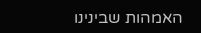האמהות שבינינו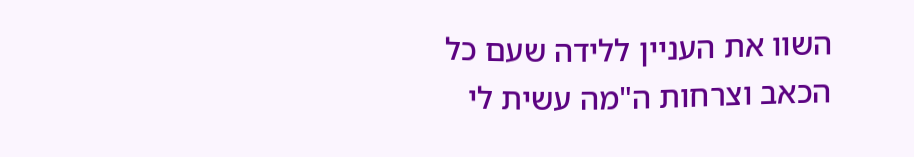השוו את העניין ללידה שעם כל הכאב וצרחות ה"מה עשית לי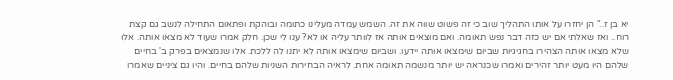יא בן ז.." הן יחזרו על אותו התהליך שוב כי זה פשוט שווה את זה. השמש עמדה מעלינו כתומה ובוהקת ופתאום התחילה לנשב גם קצת רוח.. ואז שאלתי אם יש כזה דבר נפש תאומה. ואם מוצאים אותה אז לוותר עליה או לא? ענו לי שכן. חלק אמרו שעוד לא מצאו אותה. אלו שלא מצאו אותה הצהירו בחגיגיות שביום שימצאו אותה יידעו. ושביום שימצאו אותה לא יתנו לה ללכת. אלו שנמצאים בפרק ב' בחיים שלהם היו מעט יותר זהירים ואמרו שכנראה יש יותר מנשמה תאומה אחת. לראיה הבחירות השניות שלהם בחיים. והיו גם ציניים שאמרו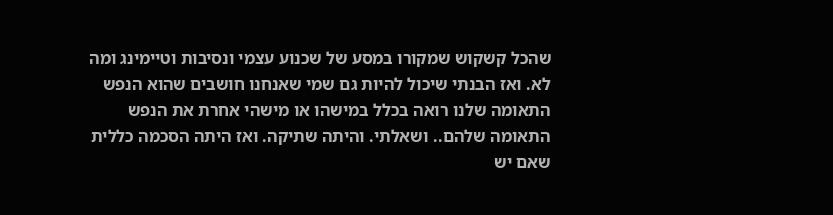שהכל קשקוש שמקורו במסע של שכנוע עצמי ונסיבות וטיימינג ומה לא. ואז הבנתי שיכול להיות גם שמי שאנחנו חושבים שהוא הנפש התאומה שלנו רואה בכלל במישהו או מישהי אחרת את הנפש התאומה שלהם.. ושאלתי. והיתה שתיקה. ואז היתה הסכמה כללית שאם יש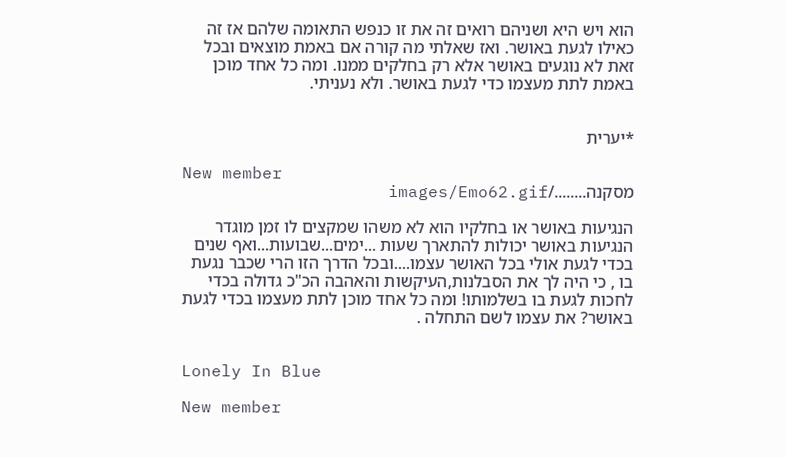הוא ויש היא ושניהם רואים זה את זו כנפש התאומה שלהם אז זה כאילו לגעת באושר. ואז שאלתי מה קורה אם באמת מוצאים ובכל זאת לא נוגעים באושר אלא רק בחלקים ממנו. ומה כל אחד מוכן באמת לתת מעצמו כדי לגעת באושר. ולא נעניתי.


*יערית

New member
מסקנה......../images/Emo62.gif

הנגיעות באושר או בחלקיו הוא לא משהו שמקצים לו זמן מוגדר הנגיעות באושר יכולות להתארך שעות ...ימים...שבועות...ואף שנים בכדי לגעת אולי בכל האושר עצמו....ובכל הדרך הזו הרי שכבר נגעת בו , כי היה לך את הסבלנות,העיקשות והאהבה הכ"כ גדולה בכדי לחכות לגעת בו בשלמותו! ומה כל אחד מוכן לתת מעצמו בכדי לגעת באושר? את עצמו לשם התחלה .


Lonely In Blue

New member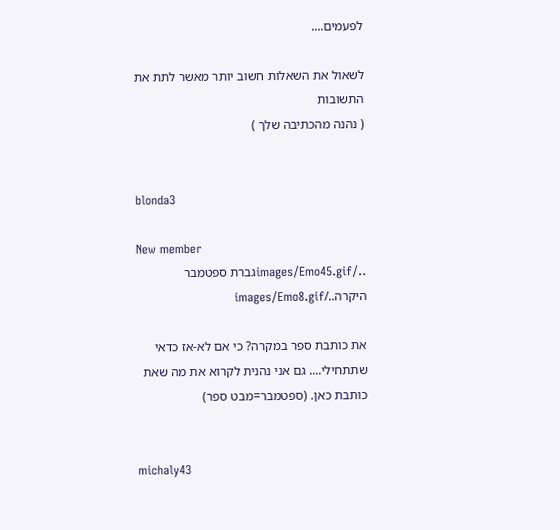לפעמים....

לשאול את השאלות חשוב יותר מאשר לתת את התשובות
( נהנה מהכתיבה שלך )


blonda3

New member
../images/Emo45.gifגברת ספטמבר היקרה../images/Emo8.gif

את כותבת ספר במקרה? כי אם לא-אז כדאי שתתחילי.... גם אני נהנית לקרוא את מה שאת כותבת כאן. (ספטמבר=מבט ספר)


michaly43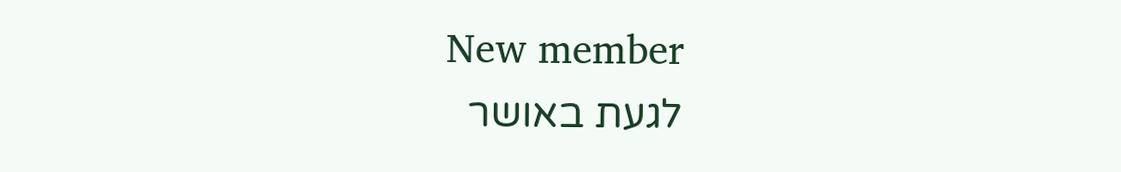New member
לגעת באושר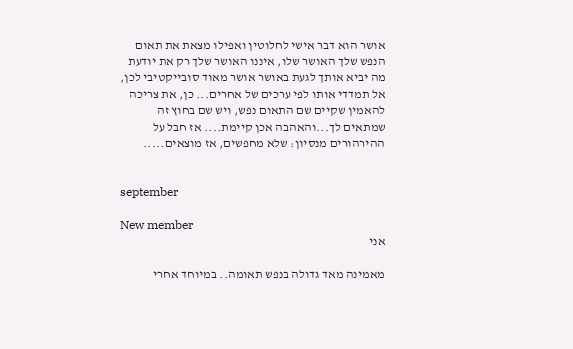אושר הוא דבר אישי לחלוטין ואפילו מצאת את תאום הנפש שלך האושר שלו, איננו האושר שלך רק את יודעת מה יביא אותך לגעת באושר אושר מאוד סובייקטיבי לכן, אל תמדדי אותו לפי ערכים של אחרים... כן, את צריכה להאמין שקיים שם התאום נפש, ויש שם בחוץ זה שמתאים לך...והאהבה אכן קיימת.... אז חבל על ההירהורים מנסיון: שלא מחפשים, אז מוצאים.....


september

New member
אני

מאמינה מאד גדולה בנפש תאומה.. במיוחד אחרי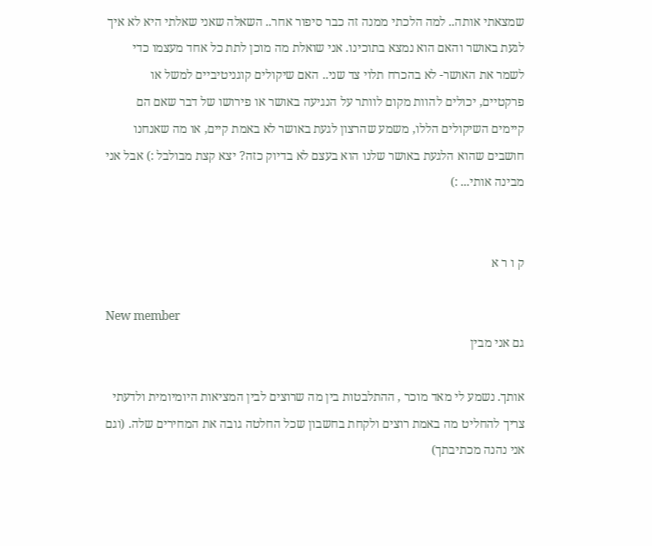שמצאתי אותה.. למה הלכתי ממנה זה כבר סיפור אחר.. השאלה שאני שאלתי היא לא איך לגעת באושר והאם הוא נמצא בתוכינו. אני שואלת מה מוכן לתת כל אחד מעצמו כדי לשמר את האושר- לא בהכרח תלוי צד שני.. האם שיקולים קוגניטיביים למשל או פרקטיים, יכולים להוות מקום לוותר על הנגיעה באושר או פירושו של דבר שאם הם קיימים השיקולים הללו, משמע שהרצון לגעת באושר לא באמת קיים, או מה שאנחנו חושבים שהוא הלגעת באושר שלנו הוא בעצם לא בדיוק כזה? יצא קצת מבולבל :) אבל אני מבינה אותי... :)


ק ו ר א

New member
גם אני מבין

אותך. נשמע לי מאד מוכר , ההתלבטות בין מה שרוצים לבין המציאות היומיומית ולדעתי צריך להחליט מה באמת רוצים ולקחת בחשבון שכל החלטה גובה את המחירים שלה. (וגם אני נהנה מכתיבתך)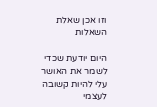וזו אכן שאלת השאלות

היום יודעת שכדי לשמר את האושר עלי להיות קשובה לעצמי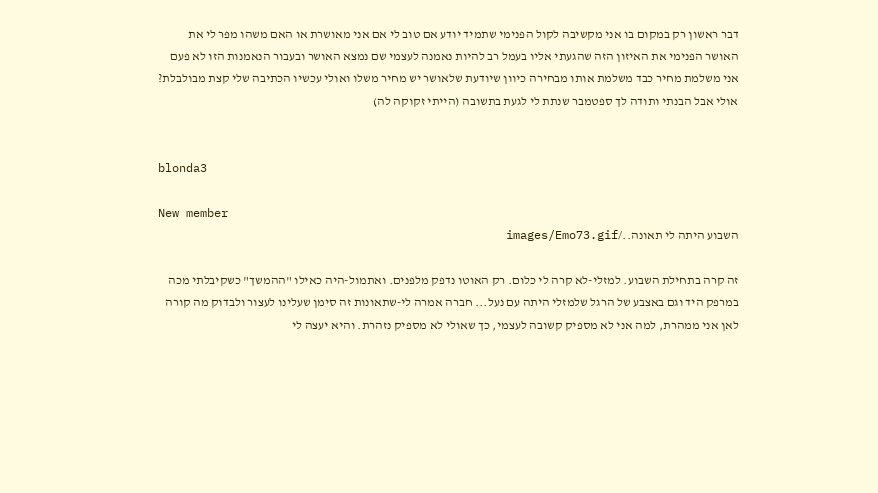דבר ראשון רק במקום בו אני מקשיבה לקול הפנימי שתמיד יודע אם טוב לי אם אני מאושרת או האם משהו מפר לי את האושר הפנימי את האיזון הזה שהגעתי אליו בעמל רב להיות נאמנה לעצמי שם נמצא האושר ובעבור הנאמנות הזו לא פעם אני משלמת מחיר כבד משלמת אותו מבחירה כיוון שיודעת שלאושר יש מחיר משלו ואולי עכשיו הכתיבה שלי קצת מבולבלת? אולי אבל הבנתי ותודה לך ספטמבר שנתת לי לגעת בתשובה (הייתי זקוקה לה)


blonda3

New member
השבוע היתה לי תאונה../images/Emo73.gif

זה קרה בתחילת השבוע. למזלי-לא קרה לי כלום. רק האוטו נדפק מלפנים. ואתמול-היה כאילו "ההמשך" כשקיבלתי מכה במרפק היד וגם באצבע של הרגל שלמזלי היתה עם נעל... חברה אמרה לי-שתאונות זה סימן שעלינו לעצור ולבדוק מה קורה לאן אני ממהרת, למה אני לא מספיק קשובה לעצמי, כך שאולי לא מספיק נזהרת. והיא יעצה לי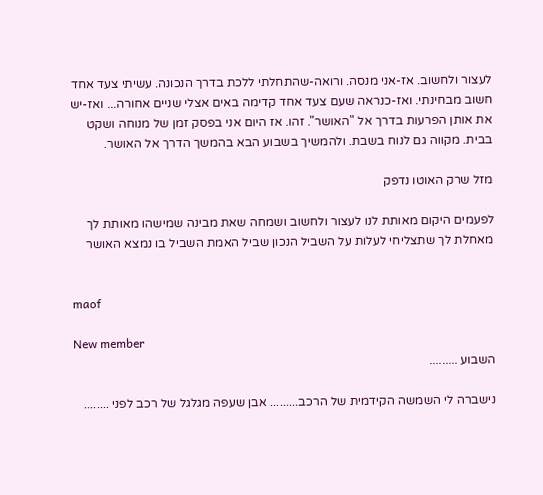לעצור ולחשוב. אז-אני מנסה. ורואה-שהתחלתי ללכת בדרך הנכונה. עשיתי צעד אחד חשוב מבחינתי. ואז-כנראה שעם צעד אחד קדימה באים אצלי שניים אחורה... ואז-יש את אותן הפרעות בדרך אל "האושר". זהו. אז היום אני בפסק זמן של מנוחה ושקט בבית. מקווה גם לנוח בשבת. ולהמשיך בשבוע הבא בהמשך הדרך אל האושר.

מזל שרק האוטו נדפק

לפעמים היקום מאותת לנו לעצור ולחשוב ושמחה שאת מבינה שמישהו מאותת לך מאחלת לך שתצליחי לעלות על השביל הנכון שביל האמת השביל בו נמצא האושר


maof

New member
השבוע .........

נישברה לי השמשה הקידמית של הרכב......... אבן שעפה מגלגל של רכב לפני ........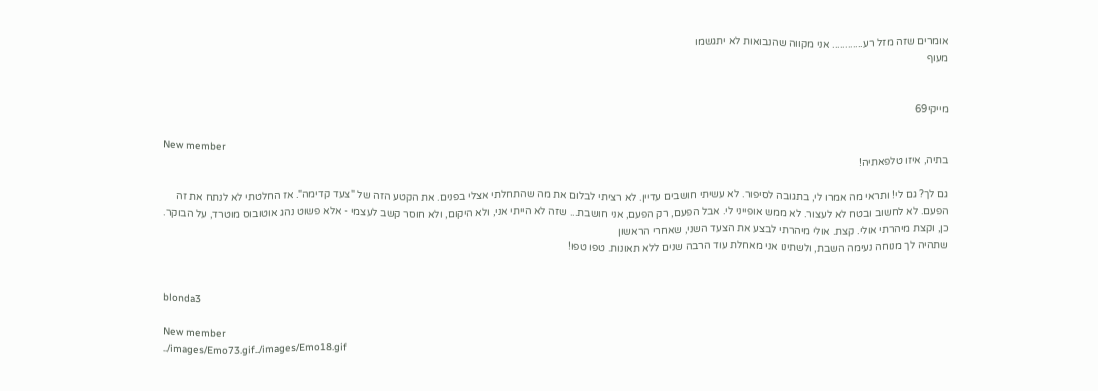אומרים שזה מזל רע............ אני מקווה שהנבואות לא יתגשמו
מעוף


מייקי69

New member
בתיה, איזו טלפאתיה!

גם לך? גם לי! ותראי מה אמרו לי, בתגובה לסיפור. לא עשיתי חושבים עדיין. לא רציתי לבלום את מה שהתחלתי אצלי בפנים. את הקטע הזה של "צעד קדימה". אז החלטתי לא לנתח את זה הפעם. לא לחשוב ובטח לא לעצור. לא ממש אופייני לי. אבל הפעם, רק הפעם, אני חושבת... שזה לא הייתי אני, ולא היקום, ולא חוסר קשב לעצמי - אלא פשוט נהג אוטובוס מוטרד, על הבוקר. כן, וקצת מיהרתי אולי. קצת. אולי מיהרתי לבצע את הצעד השני, שאחרי הראשון
שתהיה לך מנוחה נעימה השבת, ולשתינו אני מאחלת עוד הרבה שנים ללא תאונות. טפו טפו!


blonda3

New member
../images/Emo73.gif../images/Emo18.gif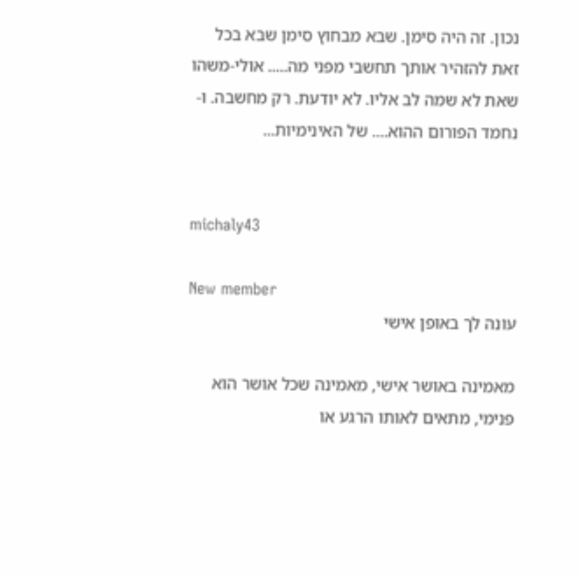נכון. זה היה סימן. שבא מבחוץ סימן שבא בכל זאת להזהיר אותך תחשבי מפני מה..... אולי-משהו שאת לא שמה לב אליו. לא יודעת. רק מחשבה. ו-נחמד הפורום ההוא.... של האינימיות...


michaly43

New member
עונה לך באופן אישי

מאמינה באושר אישי, מאמינה שכל אושר הוא פנימי, מתאים לאותו הרגע או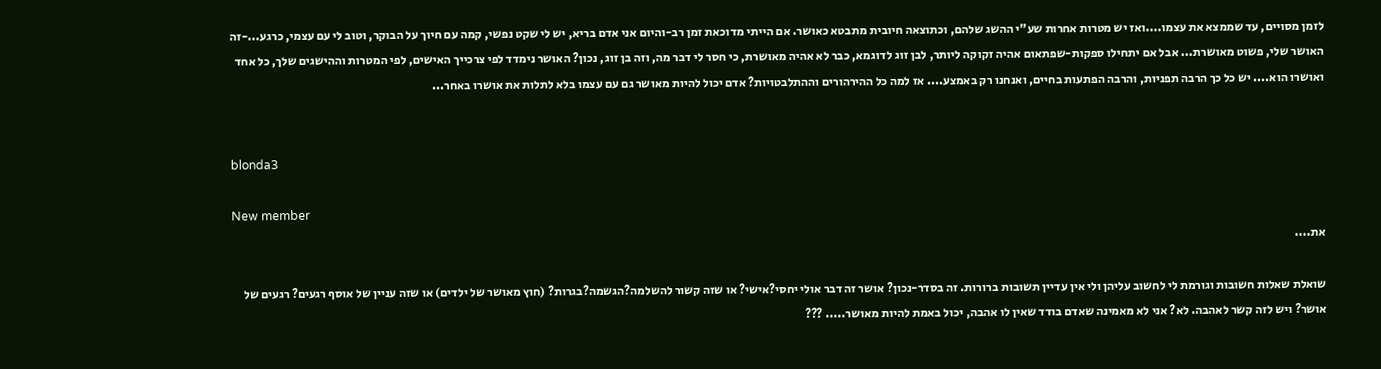לזמן מסויים, עד שממצא את עצמו....ואז יש מטרות אחרות שע"י ההשג שלהם, וכתוצאה חיובית מתבטא כאושר. אם הייתי מדוכאת זמן רב-והיום אני אדם בריא, יש לי שקט נפשי, קמה עם חיוך על הבוקר, וטוב לי עם עצמי, כרגע...-זה האושר שלי, פשוט מאושרת... אבל אם יתחילו ספקות-שפתאום אהיה זקוקה ליותר, לבן זוג לדוגמא, כבר לא אהיה מאושרת, כי חסר לי דבר מה, וזה בן זוג, נכון? האושר נימדד לפי צרכייך האישים, לפי המטרות וההישגים שלך, כל אחד ואושרו הוא.... יש כל כך הרבה תפניות, והרבה הפתעות בחיים, ואנחנו רק באמצע.... אז למה כל ההירהורים וההתלבטויות? אדם יכול להיות מאושר גם עם עצמו בלא לתלות את אושרו באחר...


blonda3

New member
את....

שואלת שאלות חשובות וגורמת לי לחשוב עליהן ולי אין עדיין תשובות ברורות. זה בסדר-נכון? אושר זה דבר אולי יחסי?אישי? או שזה קשור להשלמה?הגשמה?בגרות? (חוץ מאושר של ילדים) או שזה עניין של אוסף רגעים? רגעים של אושר? ויש לזה קשר לאהבה. לא? אני לא מאמינה שאדם בודד שאין לו אהבה, יכול באמת להיות מאושר..... ???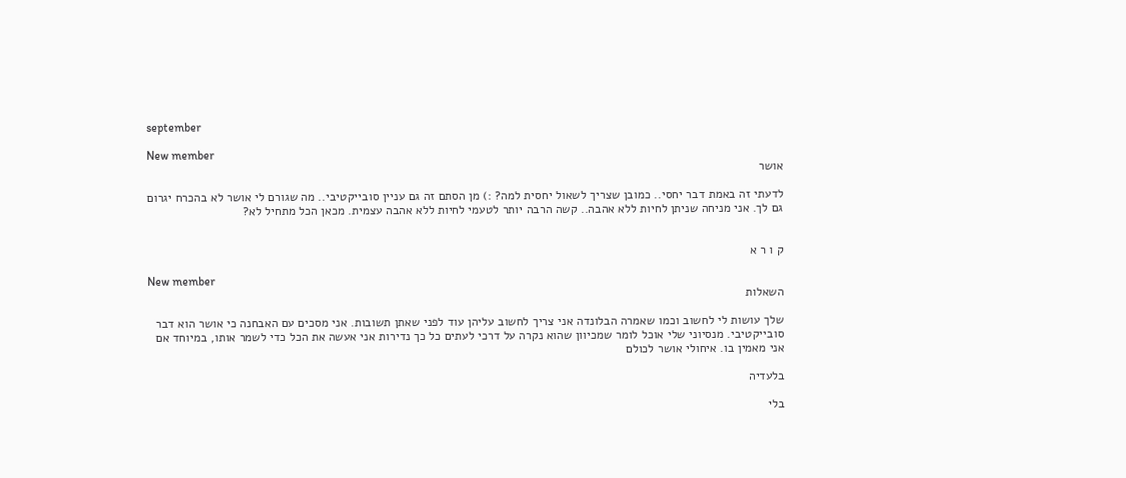september

New member
אושר

לדעתי זה באמת דבר יחסי.. כמובן שצריך לשאול יחסית למה? :) מן הסתם זה גם עניין סובייקטיבי.. מה שגורם לי אושר לא בהכרח יגרום גם לך. אני מניחה שניתן לחיות ללא אהבה.. קשה הרבה יותר לטעמי לחיות ללא אהבה עצמית. מכאן הכל מתחיל לא?


ק ו ר א

New member
השאלות

שלך עושות לי לחשוב וכמו שאמרה הבלונדה אני צריך לחשוב עליהן עוד לפני שאתן תשובות. אני מסכים עם האבחנה כי אושר הוא דבר סובייקטיבי. מנסיוני שלי אוכל לומר שמכיוון שהוא נקרה על דרכי לעתים כל כך נדירות אני אעשה את הכל כדי לשמר אותו, במיוחד אם אני מאמין בו. איחולי אושר לכולם

בלעדיה

בלי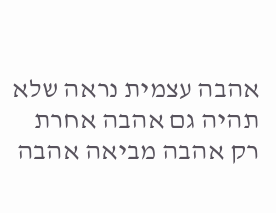אהבה עצמית נראה שלא תהיה גם אהבה אחרת רק אהבה מביאה אהבה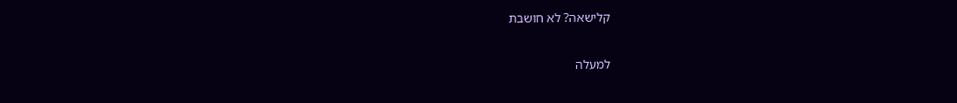קלישאה? לא חושבת

למעלה